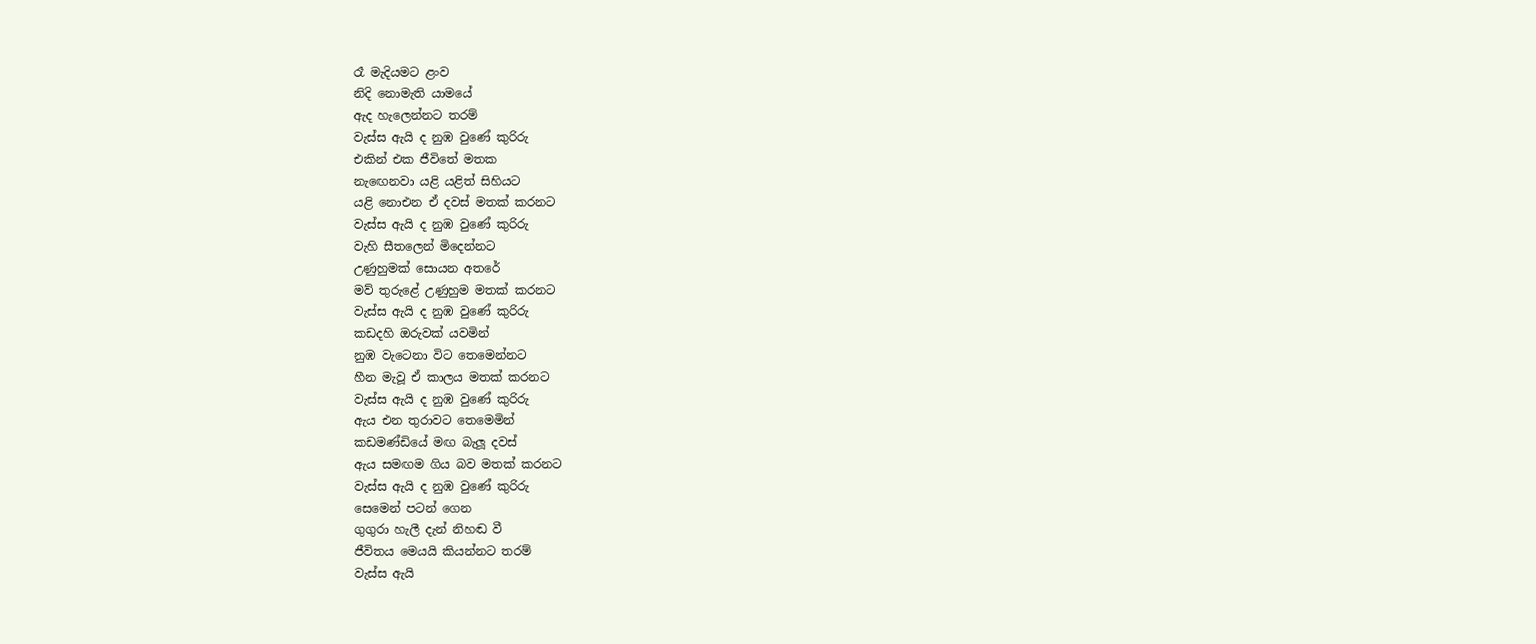රෑ මැදියමට ළංව
නිදි නොමැති යාමයේ
ඇද හැලෙන්නට තරම්
වැස්ස ඇයි ද නුඹ වුණේ කුරිරු
එකින් එක ජීවිතේ මතක
නැඟෙනවා යළි යළිත් සිහියට
යළි නොඑන ඒ දවස් මතක් කරනට
වැස්ස ඇයි ද නුඹ වුණේ කුරිරු
වැහි සීතලෙන් මිදෙන්නට
උණුහුමක් සොයන අතරේ
මව් තුරුළේ උණුහුම මතක් කරනට
වැස්ස ඇයි ද නුඹ වුණේ කුරිරු
කඩදහි ඔරුවක් යවමින්
නුඹ වැටෙනා විට තෙමෙන්නට
හීන මැවූ ඒ කාලය මතක් කරනට
වැස්ස ඇයි ද නුඹ වුණේ කුරිරු
ඇය එන තුරාවට තෙමෙමින්
කඩමණ්ඩියේ මඟ බැලූ දවස්
ඇය සමඟම ගිය බව මතක් කරනට
වැස්ස ඇයි ද නුඹ වුණේ කුරිරු
සෙමෙන් පටන් ගෙන
ගුගුරා හැලී දැන් නිහඬ වී
ජීවිතය මෙයයි කියන්නට තරම්
වැස්ස ඇයි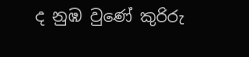ද නුඹ වුණේ කුරිරු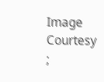Image Courtesy ;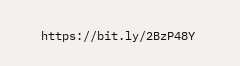https://bit.ly/2BzP48Y